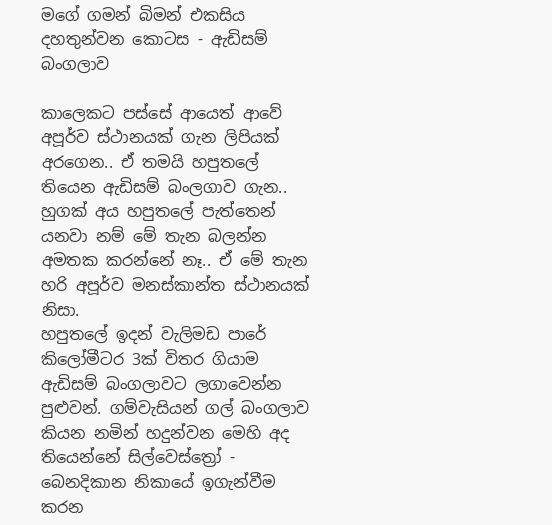මගේ ගමන් බිමන් එකසිය දහතුන්වන කොටස - ඇඩිසම් බංගලාව

කාලෙකට පස්සේ ආයෙත් ආවේ අපූර්ව ස්ථානයක් ගැන ලිපියක් අරගෙන.. ඒ තමයි හපුතලේ තියෙන ඇඩිසම් බංලගාව ගැන.. හුගක් අය හපුතලේ පැත්තෙන් යනවා නම් මේ තැන බලන්න අමතක කරන්නේ නෑ.. ඒ මේ තැන හරි අපූර්ව මනස්කාන්ත ස්ථානයක් නිසා.
හපුතලේ ඉදන් වැලිමඩ පාරේ කිලෝමීටර 3ක් විතර ගියාම ඇඩිසම් බංගලාවට ලගාවෙන්න පුළුවන්. ගම්වැසියන් ගල් බංගලාව කියන නමින් හදුන්වන මෙහි අද තියෙන්නේ සිල්වෙස්ත්‍රෝ - බෙනදිකාන නිකායේ ඉගැන්වීම කරන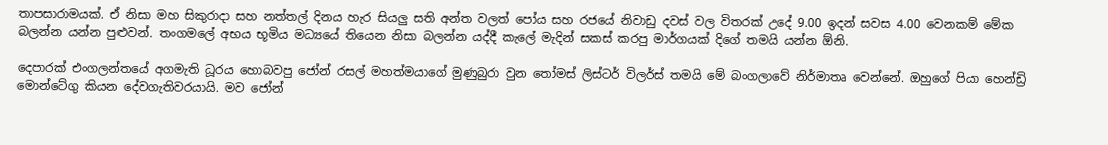තාපසාරාමයක්. ඒ නිසා මහ සිකුරාදා සහ නත්තල් දිනය හැර සියලු සති අන්ත වලත් පෝය සහ රජයේ නිවාඩු දවස් වල විතරක් උදේ 9.00 ඉදන් සවස 4.00 වෙනකම් මේක බලන්න යන්න පුළුවන්. තංගමලේ අභය භූමිය මධ්‍යයේ තියෙන නිසා බලන්න යද්දී කැලේ මැදින් සකස් කරපු මාර්ගයක් දිගේ තමයි යන්න ඕනි.

දෙපාරක් එංගලන්තයේ අගමැති ධූරය හොබවපු ජෝන් රසල් මහත්මයාගේ මුණුබුරා වුන තෝමස් ලිස්ටර් විලර්ස් තමයි මේ බංගලාවේ නිර්මාතෘ වෙන්නේ. ඔහුගේ පියා හෙන්ඩ්‍රි මොන්ටේගු කියන දේවගැතිවරයායි. මව ජෝන්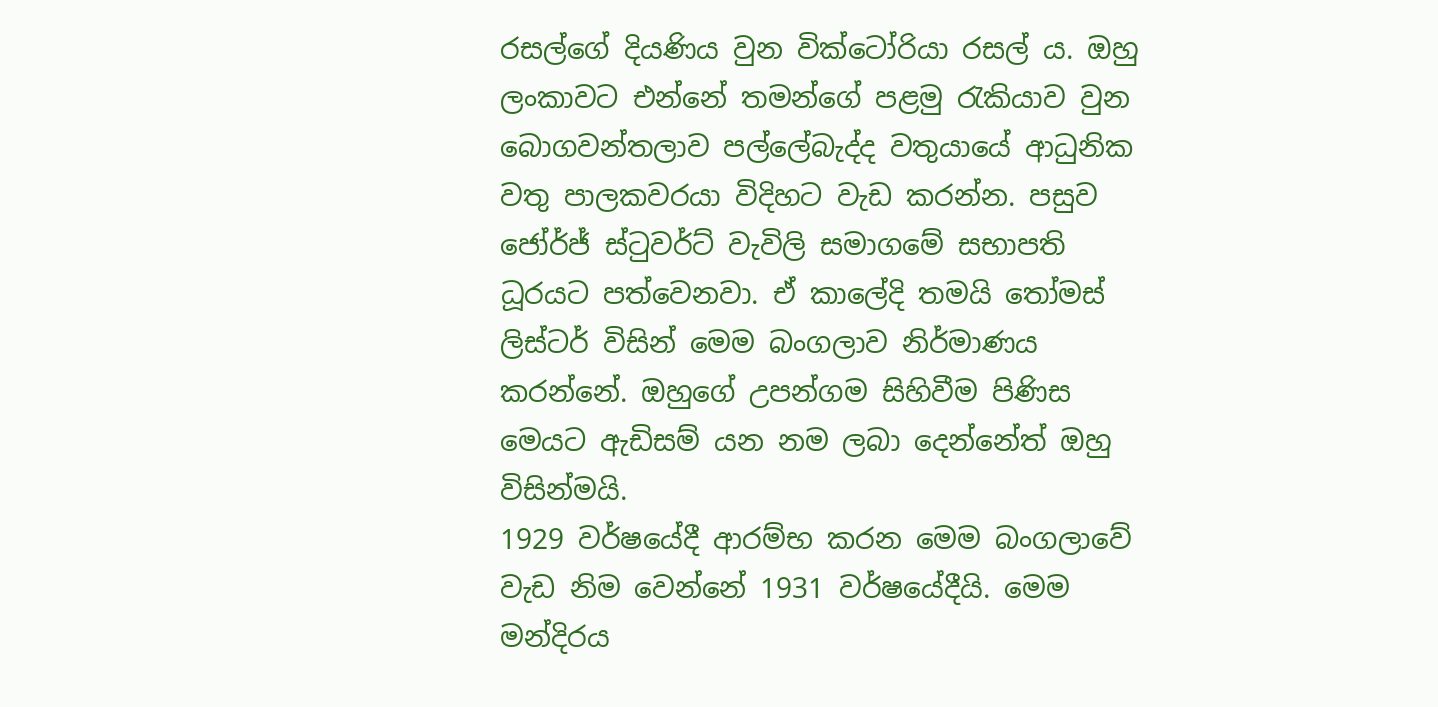රසල්ගේ දියණිය වුන වික්ටෝරියා රසල් ය. ඔහු ලංකාවට එන්නේ තමන්ගේ පළමු රැකියාව වුන බොගවන්තලාව පල්ලේබැද්ද වතුයායේ ආධුනික වතු පාලකවරයා විදිහට වැඩ කරන්න. පසුව ජෝර්ජ් ස්ටුවර්ට් වැවිලි සමාගමේ සභාපති ධූරයට පත්වෙනවා. ඒ කාලේදි තමයි තෝමස් ලිස්ටර් විසින් මෙම බංගලාව නිර්මාණය කරන්නේ. ඔහුගේ උපන්ගම සිහිවීම පිණිස මෙයට ඇඩිසම් යන නම ලබා දෙන්නේත් ඔහු විසින්මයි.
1929 වර්ෂයේදී ආරම්භ කරන මෙම බංගලාවේ වැඩ නිම වෙන්නේ 1931 වර්ෂයේදීයි. මෙම මන්දිරය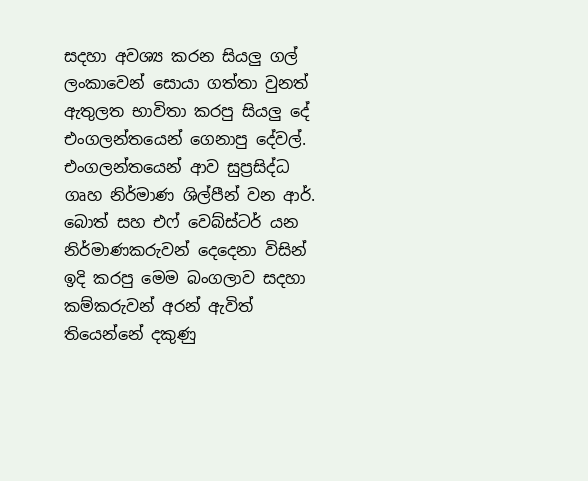සදහා අවශ්‍ය කරන සියලු ගල් ලංකාවෙන් සොයා ගත්තා වුනත් ඇතුලත භාවිතා කරපු සියලු දේ එංගලන්තයෙන් ගෙනාපු දේවල්. එංගලන්තයෙන් ආව සුප්‍රසිද්ධ ගෘහ නිර්මාණ ශිල්පීන් වන ආර්. බොත් සහ එෆ් වෙබ්ස්ටර් යන නිර්මාණකරුවන් දෙදෙනා විසින් ඉදි කරපු මෙම බංගලාව සදහා කම්කරුවන් අරන් ඇවිත් තියෙන්නේ දකුණු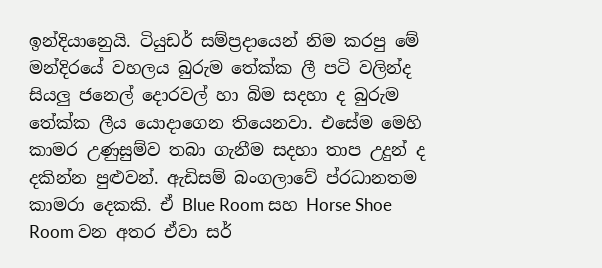ඉන්දියානෙුයි. ටියුඩර් සම්ප්‍රදායෙන් නිම කරපු මේ මන්දිරයේ වහලය බුරුම තේක්ක ලී පටි වලින්ද සියලු ජනෙල් දොරවල් හා බිම සදහා ද බුරුම තේක්ක ලීය යොදාගෙන තියෙනවා. එසේම මෙහි කාමර උණුසුම්ව තබා ගැනීම සදහා තාප උදුන් ද දකින්න පුළුවන්. ඇඩිසම් බංගලාවේ ප්රධානතම කාමරා දෙකකි. ඒ Blue Room සහ Horse Shoe Room වන අතර ඒවා සර්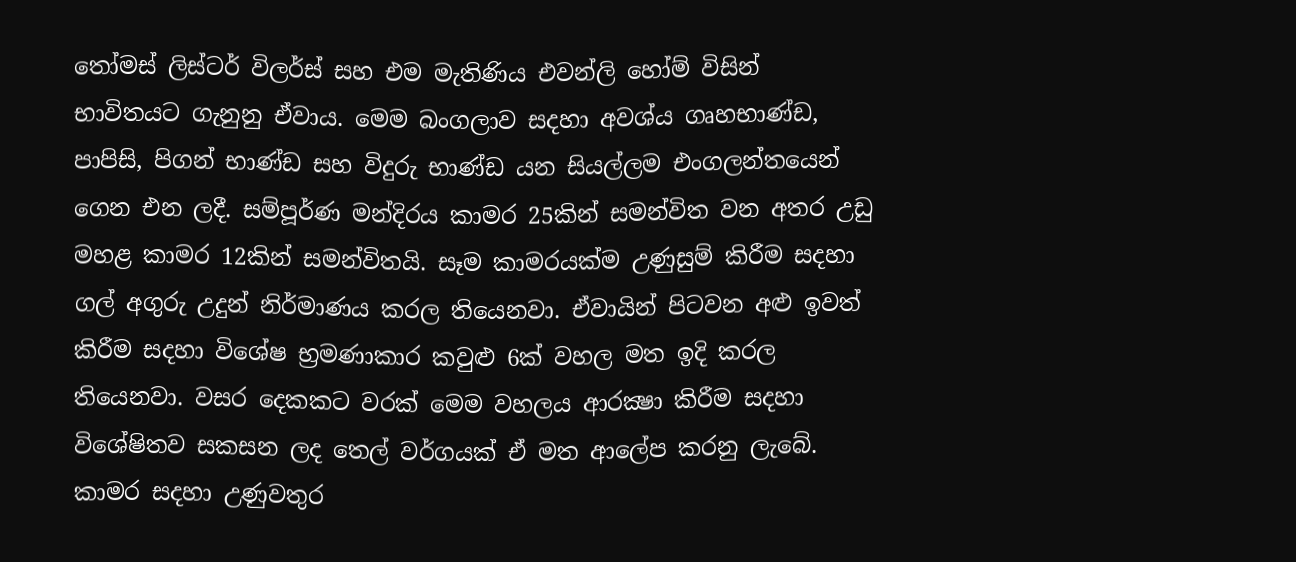තෝමස් ලිස්ටර් විලර්ස් සහ එම මැතිණිය එවන්ලි හෝම් විසින් භාවිතයට ගැනුනු ඒවාය. මෙම බංගලාව සදහා අවශ්ය ගෘහභාණ්ඩ, පාපිසි, පිගන් භාණ්ඩ සහ විදුරු භාණ්ඩ යන සියල්ලම එංගලන්තයෙන් ගෙන එන ලදී. සම්පූර්ණ මන්දිරය කාමර 25කින් සමන්විත වන අතර උඩු මහළ කාමර 12කින් සමන්විතයි. සෑම කාමරයක්ම උණුසුම් කිරීම සදහා ගල් අගුරු උදුන් නිර්මාණය කරල තියෙනවා. ඒවායින් පිටවන අළු ඉවත් කිරීම සදහා විශේෂ භ්‍රමණාකාර කවුළු 6ක් වහල මත ඉදි කරල තියෙනවා. වසර දෙකකට වරක් මෙම වහලය ආරක්‍ෂා කිරීම සදහා විශේෂිතව සකසන ලද තෙල් වර්ගයක් ඒ මත ආලේප කරනු ලැබේ.
කාමර සදහා උණුවතුර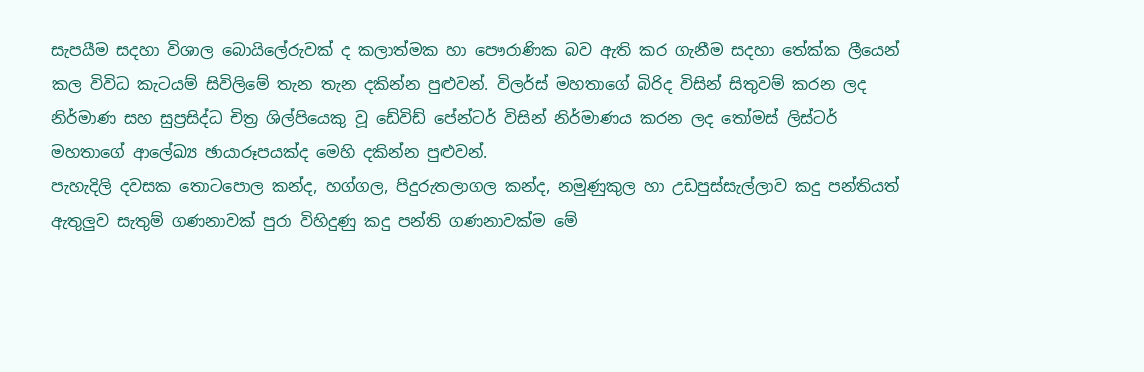සැපයීම සදහා විශාල බොයිලේරුවක් ද කලාත්මක හා පෞරාණික බව ඇති කර ගැනීම සදහා තේක්ක ලීයෙන් කල විවිධ කැටයම් සිවිලිමේ තැන තැන දකින්න පුළුවන්. විලර්ස් මහතාගේ බිරිද විසින් සිතුවම් කරන ලද නිර්මාණ සහ සුප්‍රසිද්ධ චිත්‍ර ශිල්පියෙකු වූ ඩේවිඩ් පේන්ටර් විසින් නිර්මාණය කරන ලද තෝමස් ලිස්ටර් මහතාගේ ආලේඛ්‍ය ඡායාරූපයක්ද මෙහි දකින්න පුළුවන්.
පැහැදිලි දවසක තොටපොල කන්ද, හග්ගල, පිදුරුතලාගල කන්ද, නමුණුකුල හා උඩපුස්සැල්ලාව කදු පන්තියත් ඇතුලුව සැතුම් ගණනාවක් පුරා විහිදුණු කදු පන්ති ගණනාවක්ම මේ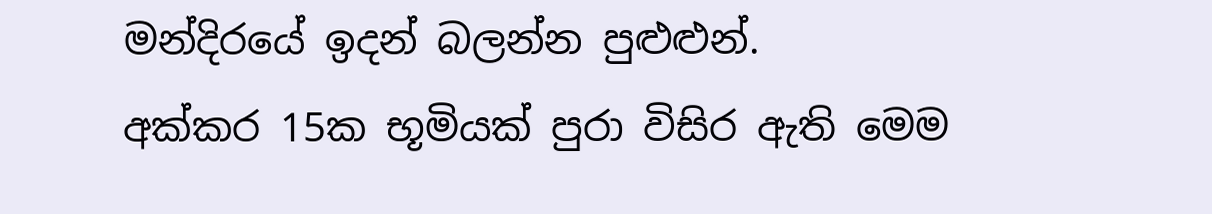මන්දිරයේ ඉදන් බලන්න පුළුළුන්.
අක්කර 15ක භූමියක් පුරා විසිර ඇති මෙම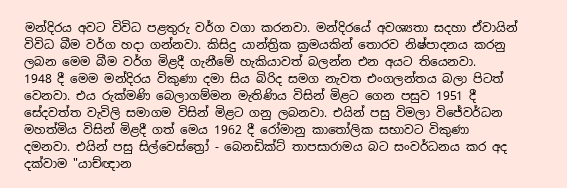මන්දිරය අවට විවිධ පළතුරු වර්ග වගා කරනවා. මන්දිරයේ අවශ්‍යතා සදහා ඒවායින් විවිධ බීම වර්ග හදා ගන්නවා. කිසිදු යාන්ත්‍රික ක්‍රමයකින් තොරව නිෂ්පාදනය කරනු ලබන මෙම බීම වර්ග මිළදී ගැනීමේ හැකියාවත් බලන්න එන අයට තියෙනවා.
1948 දී මෙම මන්දිරය විකුණා දමා සිය බිරිද සමග නැවත එංගලන්තය බලා පිටත් වෙනවා. එය රුක්මණි බෙලාගම්මන මැතිණිය විසින් මිළට ගෙන පසුව 1951 දී සේදවත්ත වැවිලි සමාගම විසින් මිළට ගනු ලබනවා. එයින් පසු විමලා විජේවර්ධන මහත්මිය විසින් මිළදී ගත් මෙය 1962 දී රෝමානු කාතෝලික සභාවට විකුණා දමනවා. එයින් පසු සිල්වෙස්ත්‍රෝ - බෙනඩික්ට් තාපසාරාමය බට සංවර්ධනය කර අද දක්වාම "යාච්ඥාන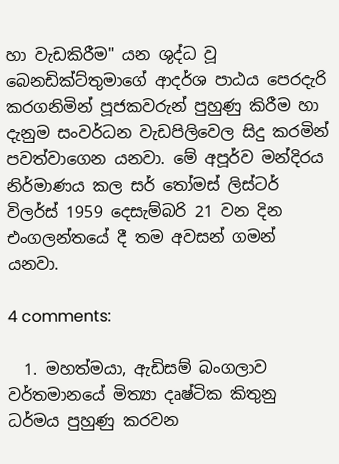හා වැඩකිරීම" යන ශුද්ධ වූ බෙනඩික්ට්තුමාගේ ආදර්ශ පාඨය පෙරදැරි කරගනිමින් පූජකවරුන් පුහුණු කිරීම හා දැනුම සංවර්ධන වැඩපිලිවෙල සිදු කරමින් පවත්වාගෙන යනවා. මේ අපූර්ව මන්දිරය නිර්මාණය කල සර් තෝමස් ලිස්ටර් විලර්ස් 1959 දෙසැම්බරි 21 වන දින එංගලන්තයේ දී තම අවසන් ගමන් යනවා.

4 comments:

  1. මහත්මයා, ඇඩිසම් බංගලාව වර්තමානයේ මිත්‍යා දෘෂ්ටික කිතුනු ධර්මය පුහුණු කරවන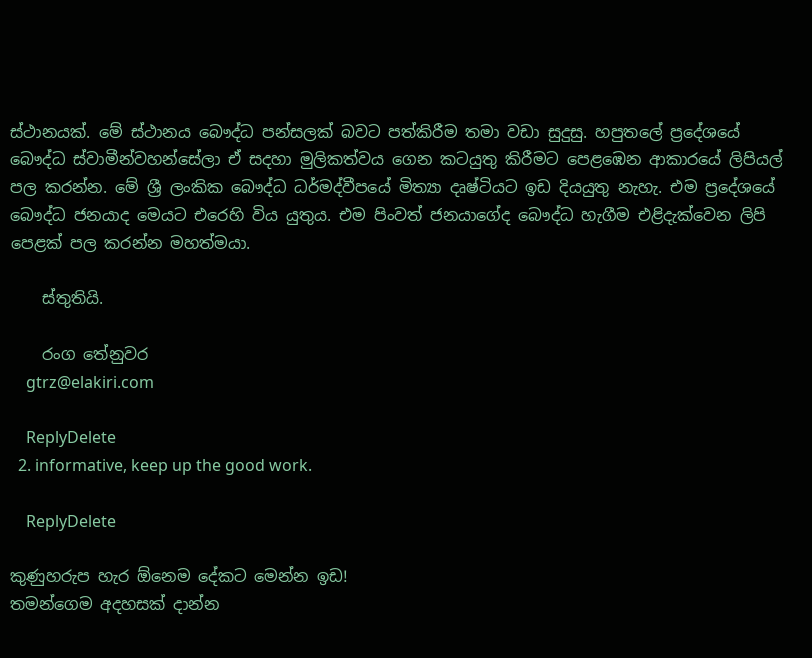ස්ථානයක්. මේ ස්ථානය බෞද්ධ පන්සලක් බවට පත්කිරීම තමා වඩා සුදුසු. හපුතලේ ප්‍රදේශයේ බෞද්ධ ස්වාමීන්වහන්සේලා ඒ සදහා මුලිකත්වය ගෙන කටයුතු කිරීමට පෙළඹෙන ආකාරයේ ලිපියල් පල කරන්න. මේ ශ්‍රී ලංකික බෞද්ධ ධර්මද්වීපයේ මිත්‍යා දෘෂ්ටියට ඉඩ දියයුතු නැහැ. එම ප්‍රදේශයේ බෞද්ධ ජනයාද මෙයට එරෙහි විය යුතුය. එම පිංවත් ජනයාගේද බෞද්ධ හැගීම එළිදැක්වෙන ලිපි පෙළක් පල කරන්න මහත්මයා.

    ස්තුතියි.

    රංග තේනුවර
    gtrz@elakiri.com

    ReplyDelete
  2. informative, keep up the good work.

    ReplyDelete

කුණුහරුප හැර ඕනෙම දේකට මෙන්න ඉඩ!
තමන්ගෙම අදහසක් දාන්න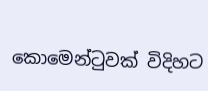කොමෙන්ටුවක් විදිහට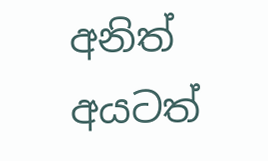අනිත් අයටත්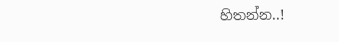හිතන්න..!